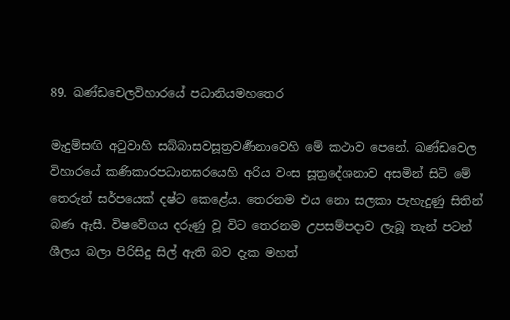89. ඛණ්ඩචෙලවිහාරයේ පධානියමහතෙර

මැදුම්සඟි අටුවාහි සබ්බාසවසූත්‍ර‍වර්‍ණනාවෙහි මේ කථාව පෙනේ. ඛණ්ඩවෙල විහාරයේ කණිකාරපධානඝරයෙහි අරිය වංස සූත්‍රදේශනාව අසමින් සිටි මේ තෙරුන් සර්පයෙක් දෂ්ට කෙළේය. තෙරනම එය නො සලකා පැහැදුණු සිතින් බණ ඇසී. විෂවේගය දරුණු වූ විට තෙරනම උපසම්පදාව ලැබූ තැන් පටන් ශීලය බලා පිරිසිදු සිල් ඇති බව දැක මහත්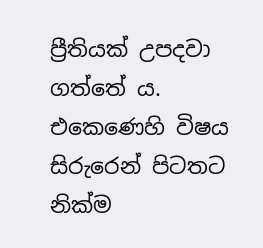ප්‍රීතියක් උපදවා ගත්තේ ය. එකෙණෙහි විෂය සිරුරෙන් පිටතට නික්ම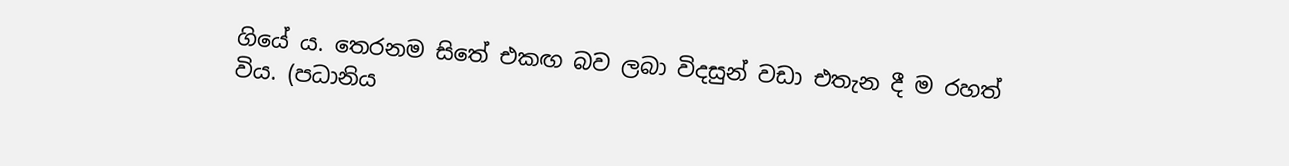ගියේ ය. තෙරනම සිතේ එකඟ බව ලබා විදසුන් වඩා එතැන දී ම රහත් විය. (පධානිය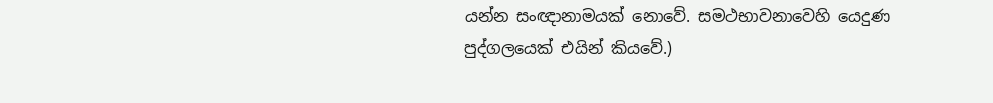යන්න සංඥානාමයක් නොවේ. සමථභාවනාවෙහි යෙදුණ පුද්ගලයෙක් එයින් කියවේ.)